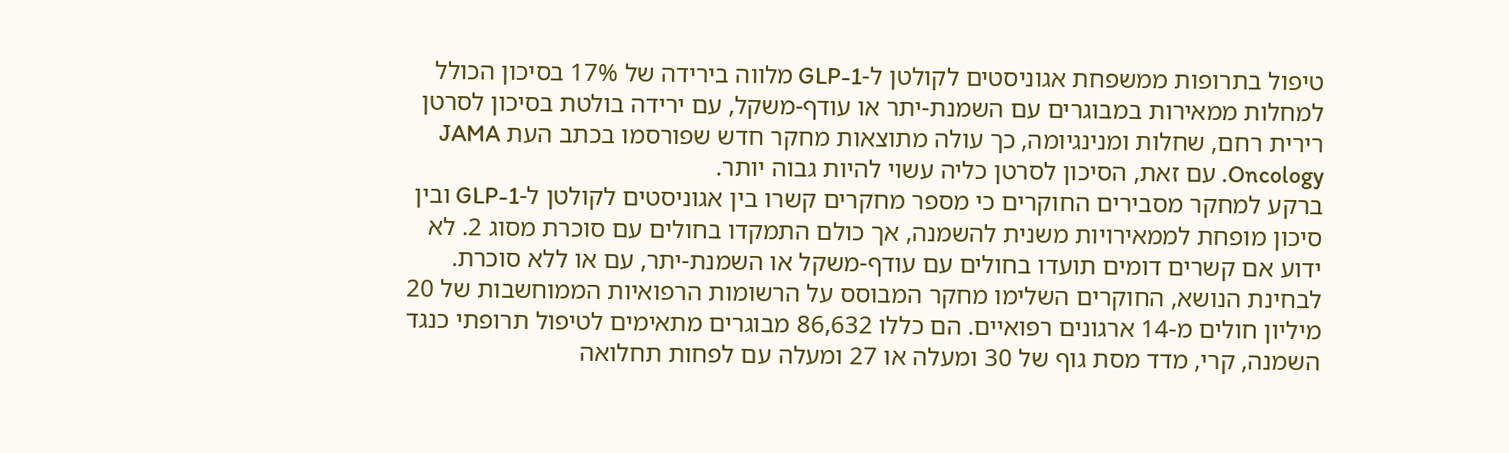טיפול בתרופות ממשפחת אגוניסטים לקולטן ל-GLP-1 מלווה בירידה של 17% בסיכון הכולל למחלות ממאירות במבוגרים עם השמנת-יתר או עודף-משקל, עם ירידה בולטת בסיכון לסרטן רירית רחם, שחלות ומנינגיומה, כך עולה מתוצאות מחקר חדש שפורסמו בכתב העת JAMA Oncology. עם זאת, הסיכון לסרטן כליה עשוי להיות גבוה יותר.
ברקע למחקר מסבירים החוקרים כי מספר מחקרים קשרו בין אגוניסטים לקולטן ל-GLP-1 ובין סיכון מופחת לממאירויות משנית להשמנה, אך כולם התמקדו בחולים עם סוכרת מסוג 2. לא ידוע אם קשרים דומים תועדו בחולים עם עודף-משקל או השמנת-יתר, עם או ללא סוכרת.
לבחינת הנושא, החוקרים השלימו מחקר המבוסס על הרשומות הרפואיות הממוחשבות של 20 מיליון חולים מ-14 ארגונים רפואיים. הם כללו 86,632 מבוגרים מתאימים לטיפול תרופתי כנגד השמנה, קרי, מדד מסת גוף של 30 ומעלה או 27 ומעלה עם לפחות תחלואה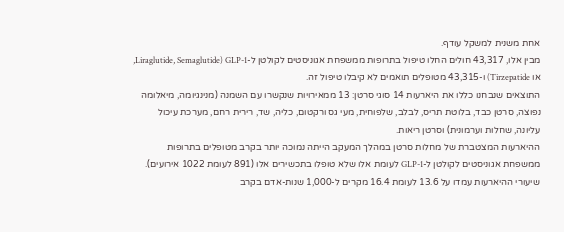אחת משנית למשקל עודף.
מבין אלו, 43,317 חולים החלו טיפול בתרופות ממשפחת אגוניסטים לקולטן ל-GLP-1 (Liraglutide, Semaglutide, או Tirzepatide) ו-43,315 מטופלים תואמים לא קיבלו טיפול זה.
התוצאים שנבחנו כללו את היארעות 14 סוגי סרטן: 13 ממאירויות שנקשרו עם השמנה (מנינגיומה, מיאלומה נפוצה, סרטן כבד, בלוטת תריס, לבלב, שלפוחית, מעי גס ורקטום, כליה, שד, רירית רחם, מערכת עיכול עליונה, שחלות וערמונית) וסרטן ריאות.
ההיארעות המצטברת של מחלות סרטן במהלך המעקב הייתה נמוכה יותר בקרב מטופלים בתרופות ממשפחת אגוניסטים לקולטן ל-GLP-1 לעומת אלו שלא טופלו בתכשירים אלו (891 לעומת 1022 אירועים). שיעורי ההיארעות עמדו על 13.6 לעומת 16.4 מקרים ל-1,000 שנות-אדם בקרב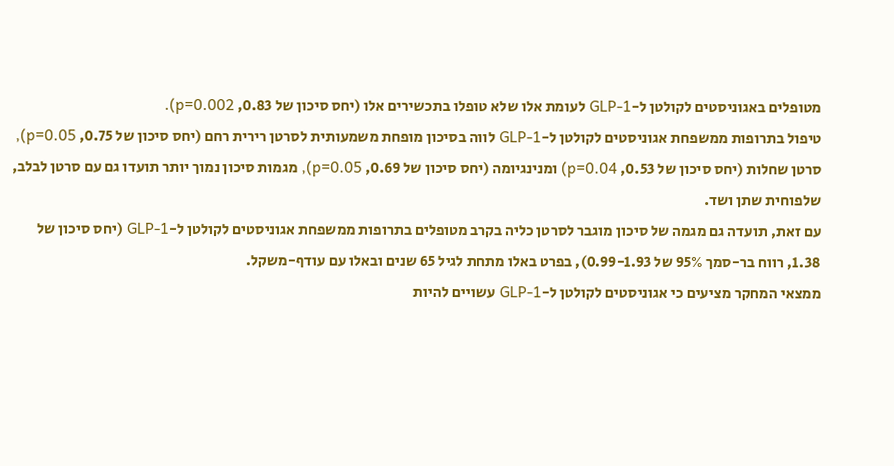מטופלים באגוניסטים לקולטן ל-GLP-1 לעומת אלו שלא טופלו בתכשירים אלו (יחס סיכון של 0.83, p=0.002).
טיפול בתרופות ממשפחת אגוניסטים לקולטן ל-GLP-1 לווה בסיכון מופחת משמעותית לסרטן רירית רחם (יחס סיכון של 0.75, p=0.05), סרטן שחלות (יחס סיכון של 0.53, p=0.04) ומנינגיומה (יחס סיכון של 0.69, p=0.05), מגמות סיכון נמוך יותר תועדו גם עם סרטן לבלב, שלפוחית שתן ושד.
עם זאת, תועדה גם מגמה של סיכון מוגבר לסרטן כליה בקרב מטופלים בתרופות ממשפחת אגוניסטים לקולטן ל-GLP-1 (יחס סיכון של 1.38, רווח בר-סמך 95% של 0.99-1.93), בפרט באלו מתחת לגיל 65 שנים ובאלו עם עודף-משקל.
ממצאי המחקר מציעים כי אגוניסטים לקולטן ל-GLP-1 עשויים להיות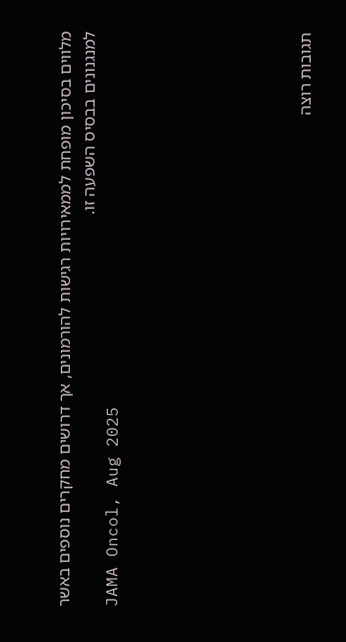מלווים בסיכון מופחת לממאירויות רגישות להורמונים, אך דרושים מחקרים נוספים באשר למנגנונים בבסיס השפעה זו.
JAMA Oncol, Aug 2025







תגובות רוצה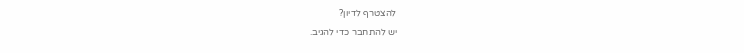להצטרף לדיון?
יש להתחבר כדי להגיב.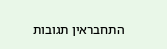התחבראין תגובות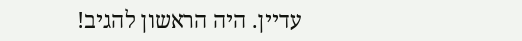עדיין. היה הראשון להגיב!